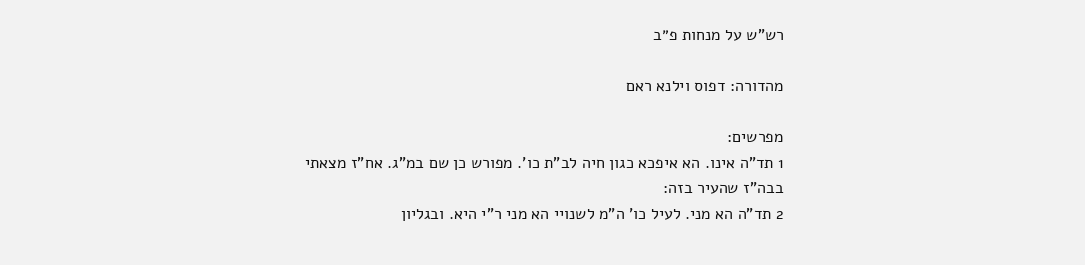רש"ש על מנחות פ״ב

מהדורה: דפוס וילנא ראם

מפרשים:
1 תד"ה אינו. הא איפכא כגון חיה לב"ת כו'. מפורש כן שם במ"ג. אח"ז מצאתי בבה"ז שהעיר בזה:
2 תד"ה הא מני. לעיל כו' ה"מ לשנויי הא מני ר"י היא. ובגליון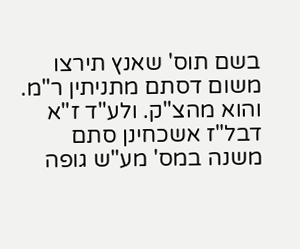בשם תוס' שאנץ תירצו משום דסתם מתניתין ר"מ. והוא מהצ"ק. ולע"ד ז"א דבל"ז אשכחינן סתם משנה במס' מע"ש גופה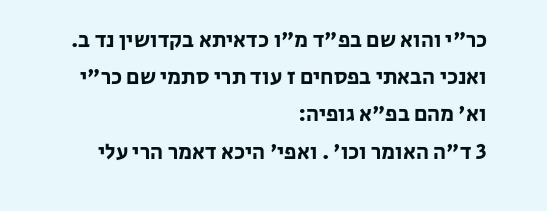כר"י והוא שם בפ"ד מ"ו כדאיתא בקדושין נד ב. ואנכי הבאתי בפסחים ז עוד תרי סתמי שם כר"י וא' מהם בפ"א גופיה:
3 ד"ה האומר וכו' . ואפי' היכא דאמר הרי עלי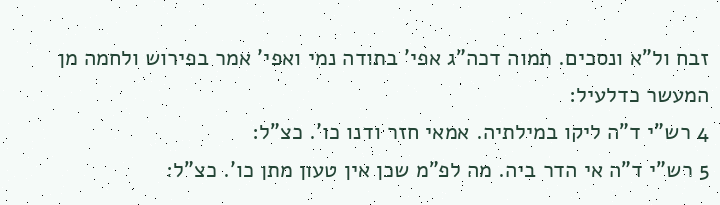זבח ול"א ונסכים. תמוה דכה"ג אפי' בתודה נמי ואפי' אמר בפירוש ולחמה מן המעשר כדלעיל:
4 רש"י ד"ה ליקו במילתיה. אמאי חזר ודנו כו'. כצ"ל:
5 רש"י ד"ה אי הדר ביה. מה לפ"מ שכן אין טעון מתן כו'. כצ"ל: